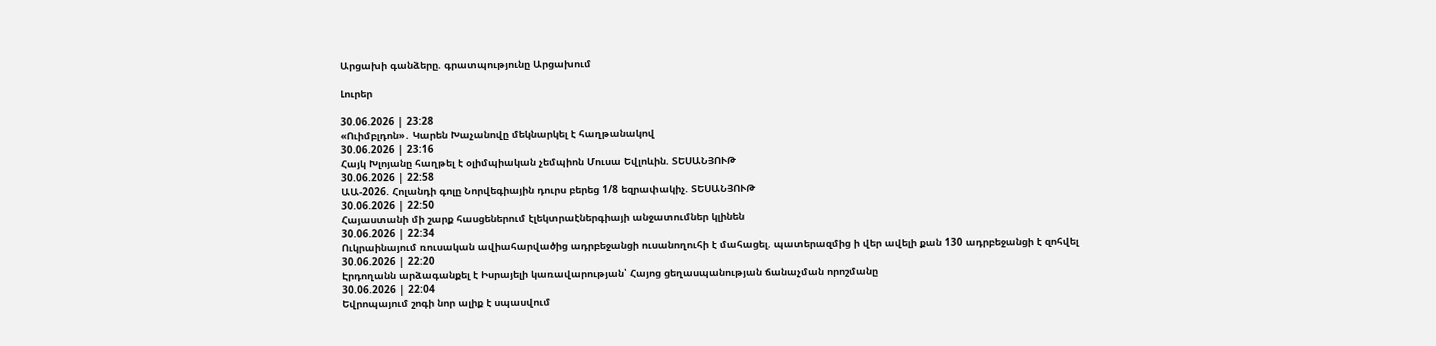Արցախի գանձերը. գրատպությունը Արցախում

Լուրեր

30.06.2026 | 23:28
«Ուիմբլդոն»․ Կարեն Խաչանովը մեկնարկել է հաղթանակով
30.06.2026 | 23:16
Հայկ Խլոյանը հաղթել է օլիմպիական չեմպիոն Մուսա Եվլոևին. ՏԵՍԱՆՅՈՒԹ
30.06.2026 | 22:58
ԱԱ-2026. Հոլանդի գոլը Նորվեգիային դուրս բերեց 1/8 եզրափակիչ. ՏԵՍԱՆՅՈՒԹ
30.06.2026 | 22:50
Հայաստանի մի շարք հասցեներում էլեկտրաէներգիայի անջատումներ կլինեն
30.06.2026 | 22:34
Ուկրաինայում ռուսական ավիահարվածից ադրբեջանցի ուսանողուհի է մահացել. պատերազմից ի վեր ավելի քան 130 ադրբեջանցի է զոհվել
30.06.2026 | 22:20
Էրդողանն արձագանքել է Իսրայելի կառավարության՝ Հայոց ցեղասպանության ճանաչման որոշմանը
30.06.2026 | 22:04
Եվրոպայում շոգի նոր ալիք է սպասվում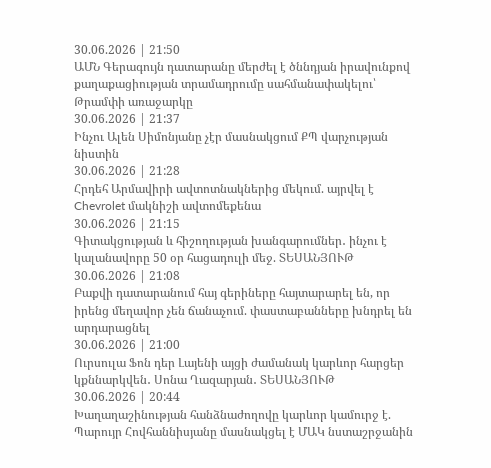30.06.2026 | 21:50
ԱՄՆ Գերագույն դատարանը մերժել է ծննդյան իրավունքով քաղաքացիության տրամադրումը սահմանափակելու՝ Թրամփի առաջարկը
30.06.2026 | 21:37
Ինչու Ալեն Սիմոնյանը չէր մասնակցում ՔՊ վարչության նիստին
30.06.2026 | 21:28
Հրդեհ Արմավիրի ավտոտնակներից մեկում. այրվել է Chevrolet մակնիշի ավտոմեքենա
30.06.2026 | 21:15
Գիտակցության և հիշողության խանգարումներ․ ինչու է կալանավորը 50 օր հացադուլի մեջ. ՏԵՍԱՆՅՈՒԹ
30.06.2026 | 21:08
Բաքվի դատարանում հայ գերիները հայտարարել են, որ իրենց մեղավոր չեն ճանաչում. փաստաբանները խնդրել են արդարացնել
30.06.2026 | 21:00
Ուրսուլա Ֆոն դեր Լայենի այցի ժամանակ կարևոր հարցեր կքննարկվեն․ Սոնա Ղազարյան․ ՏԵՍԱՆՅՈՒԹ
30.06.2026 | 20:44
Խաղաղաշինության հանձնաժողովը կարևոր կամուրջ է. Պարույր Հովհաննիսյանը մասնակցել է ՄԱԿ նստաշրջանին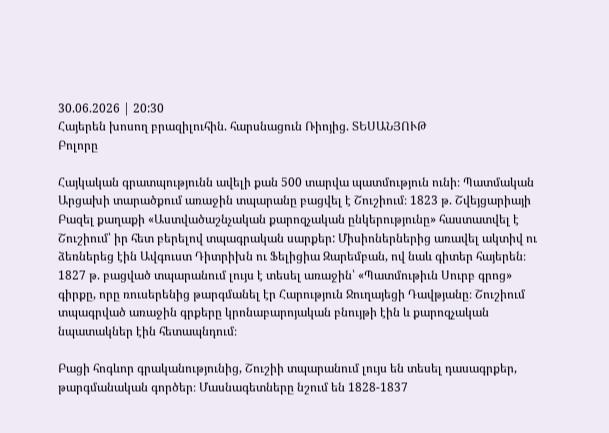30.06.2026 | 20:30
Հայերեն խոսող բրազիլուհին. հարսնացուն Ռիոյից. ՏԵՍԱՆՅՈՒԹ
Բոլորը

Հայկական գրատպությունն ավելի քան 500 տարվա պատմություն ունի։ Պատմական Արցախի տարածքում առաջին տպարանը բացվել է Շուշիում։ 1823 թ. Շվեյցարիայի Բազել քաղաքի «Աստվածաշնչական քարոզչական ընկերությունը» հաստատվել է Շուշիում՝ իր հետ բերելով տպագրական սարքեր: Միսիոներներից առավել ակտիվ ու ձեռներեց էին Ավգուստ Դիտրիխն ու Ֆելիցիա Զարեմբան, ով նաև գիտեր հայերեն։ 1827 թ. բացված տպարանում լույս է տեսել առաջին՝ «Պատմութիւն Սուրբ գրոց» գիրքը, որը ռուսերենից թարգմանել էր Հարություն Ջուղայեցի Դավթյանը։ Շուշիում տպագրված առաջին գրքերը կրոնաբարոյական բնույթի էին և քարոզչական նպատակներ էին հետապնդում։

Բացի հոգևոր գրականությունից, Շուշիի տպարանում լույս են տեսել դասագրքեր, թարգմանական գործեր։ Մասնագետները նշում են 1828-1837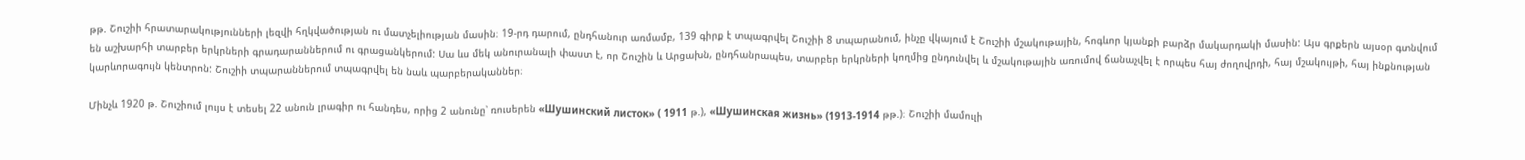թթ. Շուշիի հրատարակությունների լեզվի հղկվածության ու մատչելիության մասին։ 19-րդ դարում, ընդհանուր առմամբ, 139 գիրք է տպագրվել Շուշիի 8 տպարանում, ինչը վկայում է Շուշիի մշակութային, հոգևոր կյանքի բարձր մակարդակի մասին: Այս գրքերն այսօր գտնվում են աշխարհի տարբեր երկրների գրադարաններում ու գրացանկերում: Սա ևս մեկ անուրանալի փաստ է, որ Շուշին և Արցախն, ընդհանրապես, տարբեր երկրների կողմից ընդունվել և մշակութային առումով ճանաչվել է որպես հայ ժողովրդի, հայ մշակույթի, հայ ինքնության կարևորագույն կենտրոն: Շուշիի տպարաններում տպագրվել են նաև պարբերականներ։

Մինչև 1920 թ. Շուշիում լույս է տեսել 22 անուն լրագիր ու հանդես, որից 2 անունը՝ ռուսերեն «Шушинский листок» ( 1911 թ.), «Шушинская жизнь» (1913-1914 թթ.)։ Շուշիի մամուլի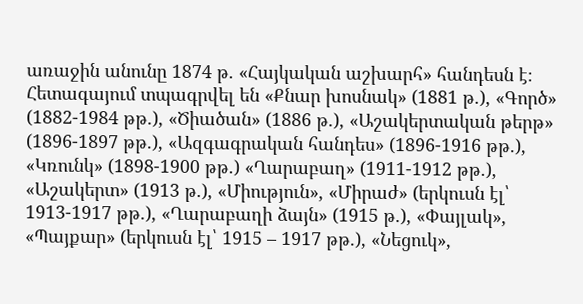առաջին անունը 1874 թ. «Հայկական աշխարհ» հանդեսն է։ Հետագայում տպագրվել են «Քնար խոսնակ» (1881 թ.), «Գործ» (1882-1984 թթ.), «Ծիածան» (1886 թ.), «Աշակերտական թերթ» (1896-1897 թթ.), «Ազգագրական հանդես» (1896-1916 թթ.), «Կռունկ» (1898-1900 թթ.) «Ղարաբաղ» (1911-1912 թթ.), «Աշակերտ» (1913 թ.), «Միություն», «Միրաժ» (երկուսն էլ՝ 1913-1917 թթ.), «Ղարաբաղի ձայն» (1915 թ.), «Փայլակ», «Պայքար» (երկուսն էլ՝ 1915 – 1917 թթ.), «Նեցուկ»,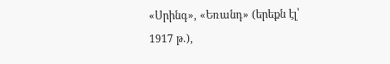«Սրինգ», «Եռանդ» (երեքն էլ՝ 1917 թ.),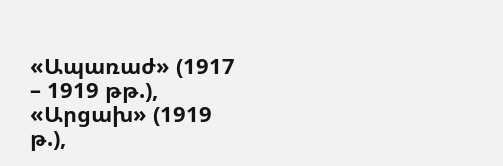«Ապառաժ» (1917 – 1919 թթ.), «Արցախ» (1919 թ.),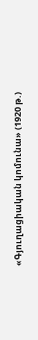«Գյուղացիական կոմունա» (1920 թ.)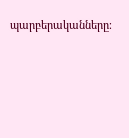պարբերականները։